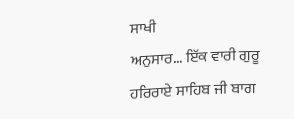ਸਾਖੀ
ਅਨੁਸਾਰ... ਇੱਕ ਵਾਰੀ ਗੁਰੂ ਹਰਿਰਾਏ ਸਾਹਿਬ ਜੀ ਬਾਗ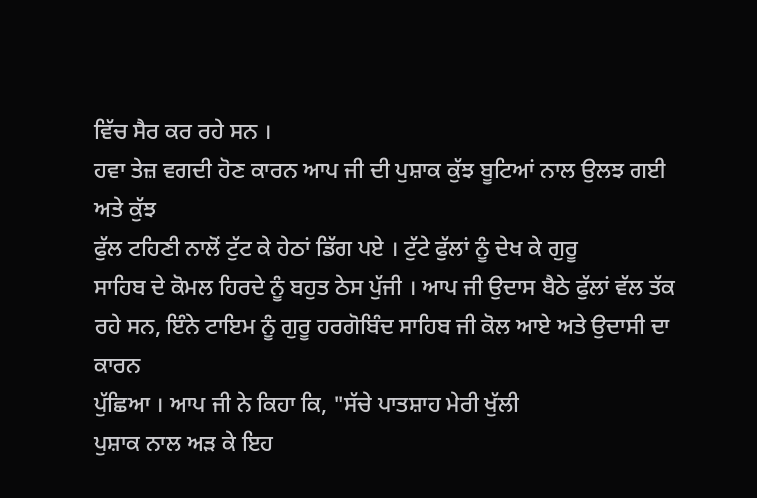ਵਿੱਚ ਸੈਰ ਕਰ ਰਹੇ ਸਨ ।
ਹਵਾ ਤੇਜ਼ ਵਗਦੀ ਹੋਣ ਕਾਰਨ ਆਪ ਜੀ ਦੀ ਪੁਸ਼ਾਕ ਕੁੱਝ ਬੂਟਿਆਂ ਨਾਲ ਉਲਝ ਗਈ ਅਤੇ ਕੁੱਝ
ਫੁੱਲ ਟਹਿਣੀ ਨਾਲੋਂ ਟੁੱਟ ਕੇ ਹੇਠਾਂ ਡਿੱਗ ਪਏ । ਟੁੱਟੇ ਫੁੱਲਾਂ ਨੂੰ ਦੇਖ ਕੇ ਗੁਰੂ
ਸਾਹਿਬ ਦੇ ਕੋਮਲ ਹਿਰਦੇ ਨੂੰ ਬਹੁਤ ਠੇਸ ਪੁੱਜੀ । ਆਪ ਜੀ ਉਦਾਸ ਬੈਠੇ ਫੁੱਲਾਂ ਵੱਲ ਤੱਕ
ਰਹੇ ਸਨ, ਇੰਨੇ ਟਾਇਮ ਨੂੰ ਗੁਰੂ ਹਰਗੋਬਿੰਦ ਸਾਹਿਬ ਜੀ ਕੋਲ ਆਏ ਅਤੇ ਉਦਾਸੀ ਦਾ ਕਾਰਨ
ਪੁੱਛਿਆ । ਆਪ ਜੀ ਨੇ ਕਿਹਾ ਕਿ, "ਸੱਚੇ ਪਾਤਸ਼ਾਹ ਮੇਰੀ ਖੁੱਲੀ
ਪੁਸ਼ਾਕ ਨਾਲ ਅੜ ਕੇ ਇਹ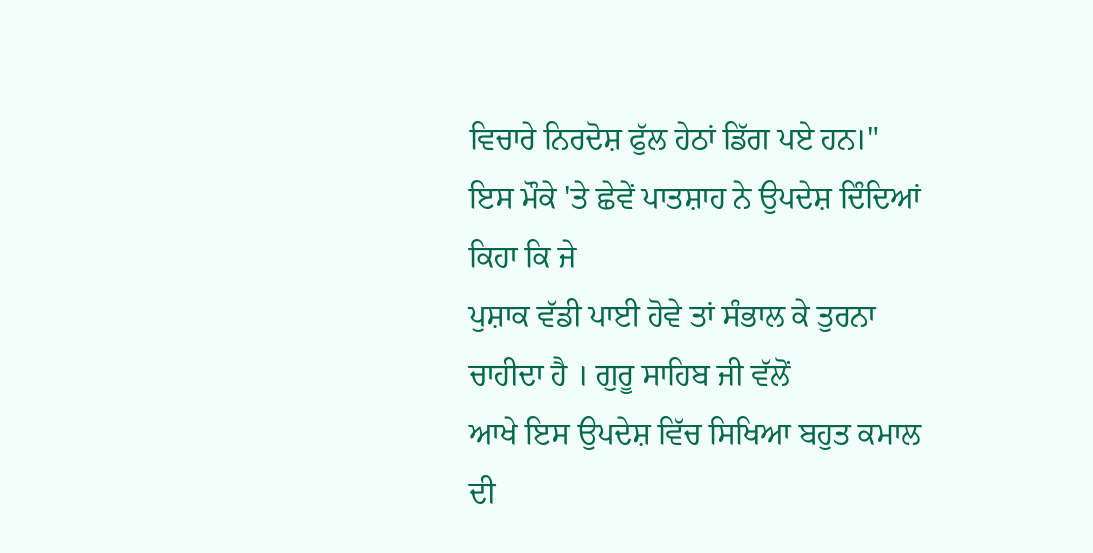ਵਿਚਾਰੇ ਨਿਰਦੋਸ਼ ਫੁੱਲ ਹੇਠਾਂ ਡਿੱਗ ਪਏ ਹਨ।"
ਇਸ ਮੌਕੇ 'ਤੇ ਛੇਵੇਂ ਪਾਤਸ਼ਾਹ ਨੇ ਉਪਦੇਸ਼ ਦਿੰਦਿਆਂ ਕਿਹਾ ਕਿ ਜੇ
ਪੁਸ਼ਾਕ ਵੱਡੀ ਪਾਈ ਹੋਵੇ ਤਾਂ ਸੰਭਾਲ ਕੇ ਤੁਰਨਾ ਚਾਹੀਦਾ ਹੈ । ਗੁਰੂ ਸਾਹਿਬ ਜੀ ਵੱਲੋਂ
ਆਖੇ ਇਸ ਉਪਦੇਸ਼ ਵਿੱਚ ਸਿਖਿਆ ਬਹੁਤ ਕਮਾਲ ਦੀ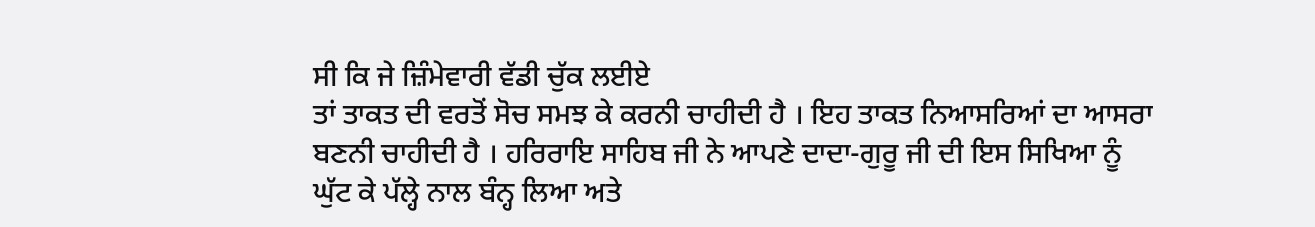ਸੀ ਕਿ ਜੇ ਜ਼ਿੰਮੇਵਾਰੀ ਵੱਡੀ ਚੁੱਕ ਲਈਏ
ਤਾਂ ਤਾਕਤ ਦੀ ਵਰਤੋਂ ਸੋਚ ਸਮਝ ਕੇ ਕਰਨੀ ਚਾਹੀਦੀ ਹੈ । ਇਹ ਤਾਕਤ ਨਿਆਸਰਿਆਂ ਦਾ ਆਸਰਾ
ਬਣਨੀ ਚਾਹੀਦੀ ਹੈ । ਹਰਿਰਾਇ ਸਾਹਿਬ ਜੀ ਨੇ ਆਪਣੇ ਦਾਦਾ-ਗੁਰੂ ਜੀ ਦੀ ਇਸ ਸਿਖਿਆ ਨੂੰ
ਘੁੱਟ ਕੇ ਪੱਲ੍ਹੇ ਨਾਲ ਬੰਨ੍ਹ ਲਿਆ ਅਤੇ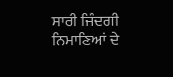ਸਾਰੀ ਜਿੰਦਗੀ ਨਿਮਾਣਿਆਂ ਦੇ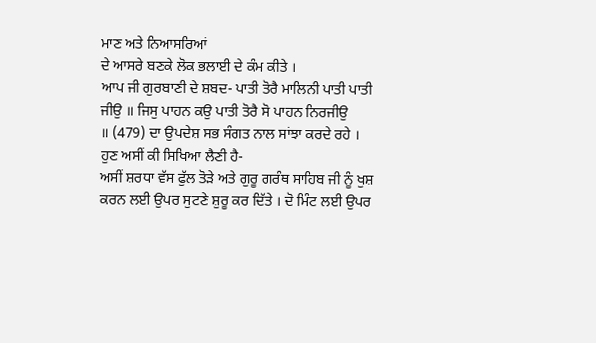ਮਾਣ ਅਤੇ ਨਿਆਸਰਿਆਂ
ਦੇ ਆਸਰੇ ਬਣਕੇ ਲੋਕ ਭਲਾਈ ਦੇ ਕੰਮ ਕੀਤੇ ।
ਆਪ ਜੀ ਗੁਰਬਾਣੀ ਦੇ ਸ਼ਬਦ- ਪਾਤੀ ਤੋਰੈ ਮਾਲਿਨੀ ਪਾਤੀ ਪਾਤੀ
ਜੀਉ ॥ ਜਿਸੁ ਪਾਹਨ ਕਉ ਪਾਤੀ ਤੋਰੈ ਸੋ ਪਾਹਨ ਨਿਰਜੀਉ
॥ (479) ਦਾ ਉਪਦੇਸ਼ ਸਭ ਸੰਗਤ ਨਾਲ ਸਾਂਝਾ ਕਰਦੇ ਰਹੇ ।
ਹੁਣ ਅਸੀਂ ਕੀ ਸਿਖਿਆ ਲੈਣੀ ਹੈ-
ਅਸੀਂ ਸ਼ਰਧਾ ਵੱਸ ਫੁੱਲ ਤੋੜੇ ਅਤੇ ਗੁਰੂ ਗਰੰਥ ਸਾਹਿਬ ਜੀ ਨੂੰ ਖੁਸ਼
ਕਰਨ ਲਈ ਉਪਰ ਸੁਟਣੇ ਸ਼ੁਰੂ ਕਰ ਦਿੱਤੇ । ਦੋ ਮਿੰਟ ਲਈ ਉਪਰ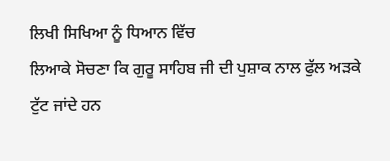ਲਿਖੀ ਸਿਖਿਆ ਨੂੰ ਧਿਆਨ ਵਿੱਚ
ਲਿਆਕੇ ਸੋਚਣਾ ਕਿ ਗੁਰੂ ਸਾਹਿਬ ਜੀ ਦੀ ਪੁਸ਼ਾਕ ਨਾਲ ਫੁੱਲ ਅੜਕੇ ਟੁੱਟ ਜਾਂਦੇ ਹਨ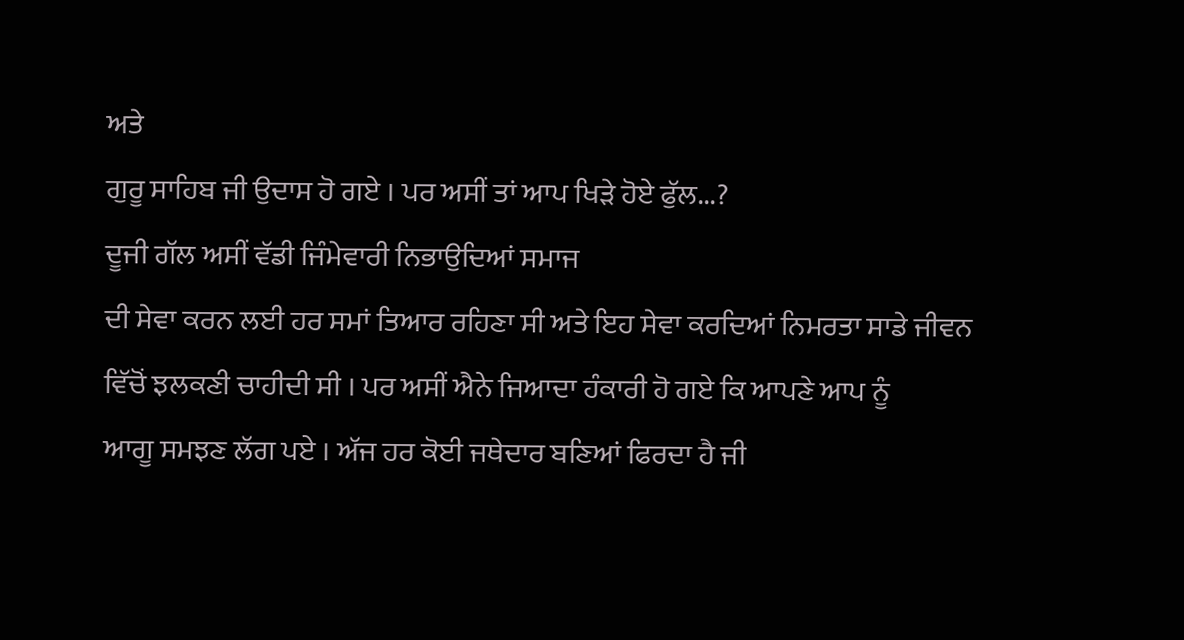ਅਤੇ
ਗੁਰੂ ਸਾਹਿਬ ਜੀ ਉਦਾਸ ਹੋ ਗਏ । ਪਰ ਅਸੀਂ ਤਾਂ ਆਪ ਖਿੜੇ ਹੋਏ ਫੁੱਲ...?
ਦੂਜੀ ਗੱਲ ਅਸੀਂ ਵੱਡੀ ਜਿੰਮੇਵਾਰੀ ਨਿਭਾਉਦਿਆਂ ਸਮਾਜ
ਦੀ ਸੇਵਾ ਕਰਨ ਲਈ ਹਰ ਸਮਾਂ ਤਿਆਰ ਰਹਿਣਾ ਸੀ ਅਤੇ ਇਹ ਸੇਵਾ ਕਰਦਿਆਂ ਨਿਮਰਤਾ ਸਾਡੇ ਜੀਵਨ
ਵਿੱਚੋਂ ਝਲਕਣੀ ਚਾਹੀਦੀ ਸੀ । ਪਰ ਅਸੀਂ ਐਨੇ ਜਿਆਦਾ ਹੰਕਾਰੀ ਹੋ ਗਏ ਕਿ ਆਪਣੇ ਆਪ ਨੂੰ
ਆਗੂ ਸਮਝਣ ਲੱਗ ਪਏ । ਅੱਜ ਹਰ ਕੋਈ ਜਥੇਦਾਰ ਬਣਿਆਂ ਫਿਰਦਾ ਹੈ ਜੀ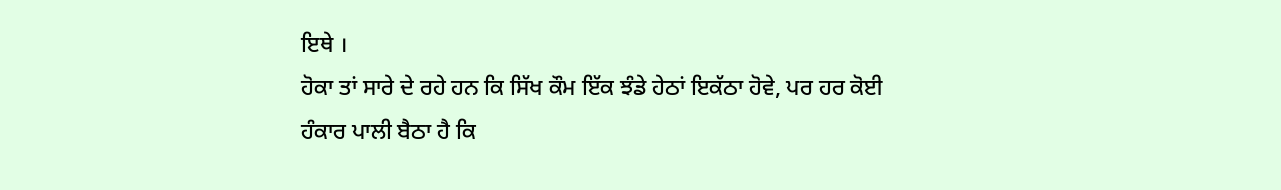ਇਥੇ ।
ਹੋਕਾ ਤਾਂ ਸਾਰੇ ਦੇ ਰਹੇ ਹਨ ਕਿ ਸਿੱਖ ਕੌਮ ਇੱਕ ਝੰਡੇ ਹੇਠਾਂ ਇਕੱਠਾ ਹੋਵੇ, ਪਰ ਹਰ ਕੋਈ
ਹੰਕਾਰ ਪਾਲੀ ਬੈਠਾ ਹੈ ਕਿ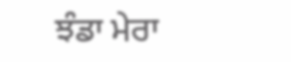ਝੰਡਾ ਮੇਰਾ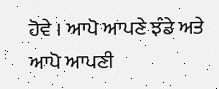ਹੋਵੇ । ਆਪੋ ਆਪਣੇ ਝੰਡੇ ਅਤੇ ਆਪੋ ਆਪਣੀ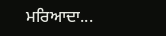ਮਰਿਆਦਾ...